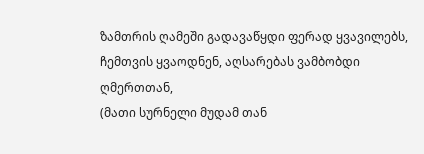ზამთრის ღამეში გადავაწყდი ფერად ყვავილებს,
ჩემთვის ყვაოდნენ, აღსარებას ვამბობდი ღმერთთან,
(მათი სურნელი მუდამ თან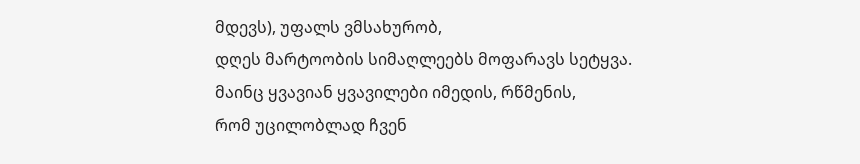მდევს), უფალს ვმსახურობ,
დღეს მარტოობის სიმაღლეებს მოფარავს სეტყვა.
მაინც ყვავიან ყვავილები იმედის, რწმენის,
რომ უცილობლად ჩვენ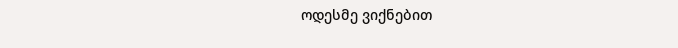ოდესმე ვიქნებით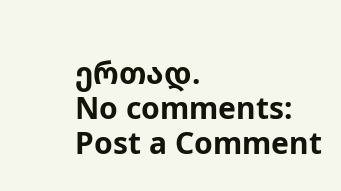ერთად.
No comments:
Post a Comment